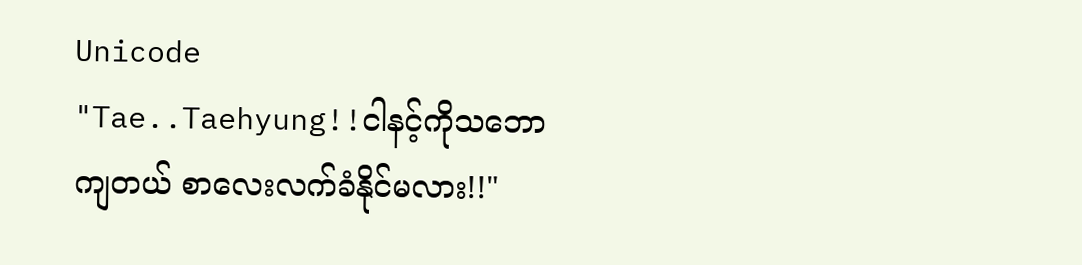Unicode
"Tae..Taehyung!!ငါနင့်ကိုသဘောကျတယ် စာလေးလက်ခံနိုင်မလား!!"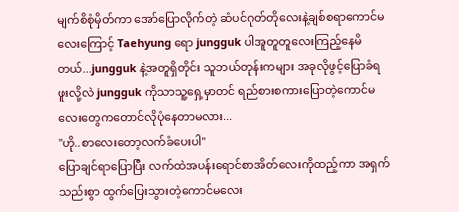မျက်စိစုံမှိတ်ကာ အော်ပြောလိုက်တဲ့ ဆံပင်ဂုတ်တိုလေးနဲ့ချစ်စရာကောင်မလေးကြောင့် Taehyung ရော jungguk ပါအူတူတူလေးကြည့်နေမိတယ်...jungguk နဲ့အတူရှိတိုင်း သူဘယ်တုန်းကများ အခုလိုဖွင့်ပြောခံရဖူးလို့လဲ jungguk ကိုသာသူ့ရှေ့မှာတင် ရည်စားစကားပြောတဲ့ကောင်မလေးတွေကတောင်လိုပုံနေတာမလား...
"ဟို..စာလေးတော့လက်ခံပေးပါ"
ပြောချင်ရာပြောပြီး လက်ထဲအပန်းရောင်စာအိတ်လေးကိုထည့်ကာ အရှက်သည်းစွာ ထွက်ပြေးသွားတဲ့ကောင်မလေး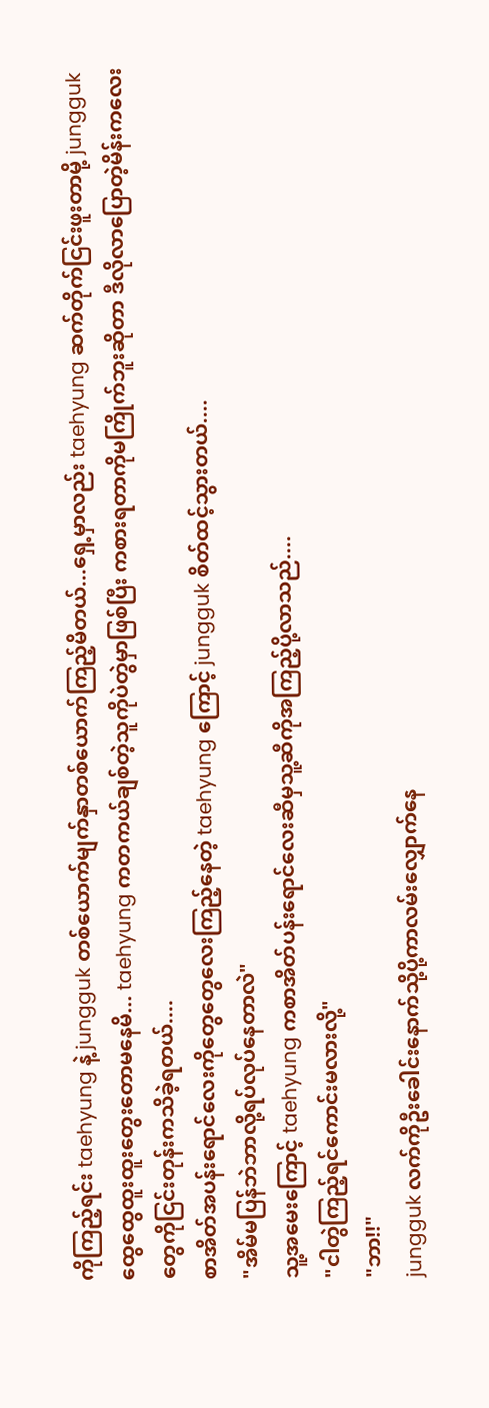ကိုကြည့်ရင်း taehyung နဲ့ jungguk တစ်ယောက်မျက်နှာတစ်ယောက်ကြည့်မိတယ်...ရှေ့မှာလည်း taehyung ဆက်တိုက်ငြင်းဖူးတာမို့ jungguk ထွေထွေထူးထူးတွေးတောမနေမိ... taehyung ကတကယ်ချစ်တဲ့သူကိုပဲတွဲမှာဖြစ်ပြီး ကစားရတာကိုမကြိုက်ဘူးဆိုတာ ဒီလိုလာပြောတဲ့မိန်းကလေးတွေကိုငြင်းတုန်းကသိခဲ့ရတယ်....
စာအိတ်အပန်းရောင်လေးကိုတွေတွေလေးကြည့်နေတဲ့ taehyung ကြောင့် jungguk စိတ်ထင့်သွားတယ်....
"အိမ်မပြန်ဘဲဘာလို့ရပ်လုပ်နေတာလဲ"
သူ့အမေးကြောင့် taehyung ကစာအိတ်ပန်းရောင်လေးဆီမှသူ့ဆီကိုအကြည့်ပို့လာသည်....
"ငါတွဲကြည့်ရင်ကောင်းမလားလို့"
"ဘာ!!"
jungguk လက်ကိုဦးခေါင်းနောက်သို့ပို့ကာလမ်းလျှောက်နေ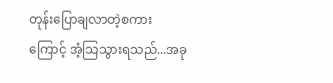တုန်းပြောချလာတဲ့စကားကြောင့် အံ့သြသွားရသည်...အခု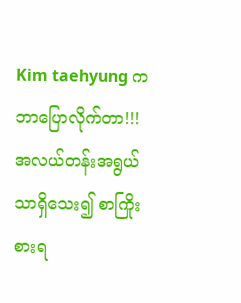Kim taehyung ကဘာပြောလိုက်တာ!!!အလယ်တန်းအရွယ်သာရှိသေး၍ စာကြိုးစားရ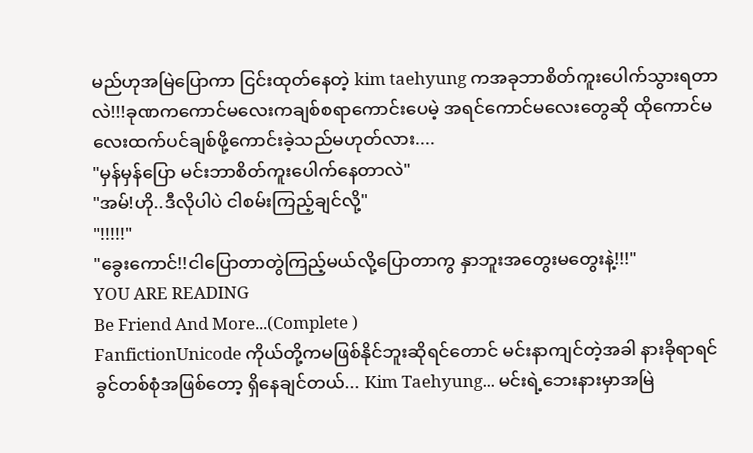မည်ဟုအမြဲပြောကာ ငြင်းထုတ်နေတဲ့ kim taehyung ကအခုဘာစိတ်ကူးပေါက်သွားရတာလဲ!!!ခုဏကကောင်မလေးကချစ်စရာကောင်းပေမဲ့ အရင်ကောင်မလေးတွေဆို ထိုကောင်မလေးထက်ပင်ချစ်ဖို့ကောင်းခဲ့သည်မဟုတ်လား....
"မှန်မှန်ပြော မင်းဘာစိတ်ကူးပေါက်နေတာလဲ"
"အမ်!ဟို..ဒီလိုပါပဲ ငါစမ်းကြည့်ချင်လို့"
"!!!!!"
"ခွေးကောင်!!ငါပြောတာတွဲကြည့်မယ်လို့ပြောတာကွ နှာဘူးအတွေးမတွေးနဲ့!!!"
YOU ARE READING
Be Friend And More...(Complete )
FanfictionUnicode ကိုယ်တို့ကမဖြစ်နိုင်ဘူးဆိုရင်တောင် မင်းနာကျင်တဲ့အခါ နားခိုရာရင်ခွင်တစ်စုံအဖြစ်တော့ ရှိနေချင်တယ်... Kim Taehyung... မင်းရဲ့ဘေးနားမှာအမြဲ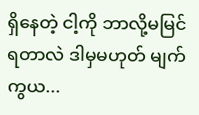ရှိနေတဲ့ ငါ့ကို ဘာလို့မမြင်ရတာလဲ ဒါမှမဟုတ် မျက်ကွယ...